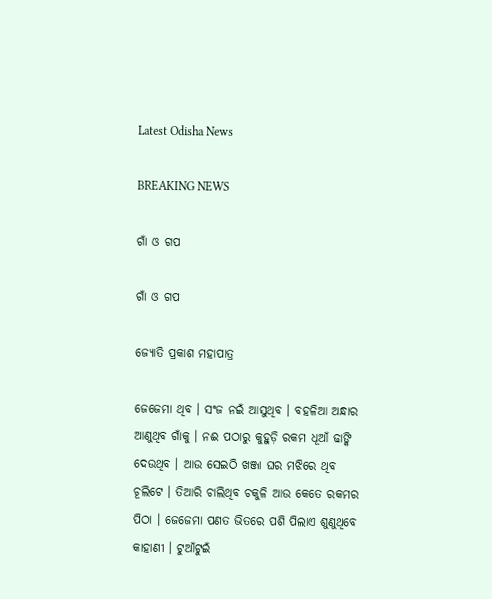Latest Odisha News

BREAKING NEWS

ଗାଁ ଓ ଗପ

ଗାଁ ଓ ଗପ

ଜ୍ୟୋତି ପ୍ରକାଶ ମହାପାତ୍ର

ଜେଜେମା ଥିବ । ସଂଜ ନଇଁ ଆସୁଥିବ । ବହଳିଆ ଅନ୍ଧାର ଆଣୁଥିବ ଗାଁକୁ । ନଈ ପଠାରୁ କୁହୁଡ଼ି ରକମ ଧୂଆଁ ଢାଙ୍କି ଦେଉଥିବ । ଆଉ ସେଇଠି ଖଞ୍ଜା ଘର ମଝିରେ ଥିବ ଚୂଲିଟେ । ତିଆରି ଚାଲିଥିବ ଚକୁଳି ଆଉ କେତେ ରକମର ପିଠା । ଜେଜେମା ପଣତ ଭିତରେ ପଶି ପିଲାଏ ଶୁଣୁଥିବେ କାହାଣୀ । ଟୁଆଁଟୁଇଁ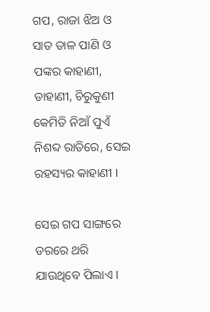ଗପ, ରାଜା ଝିଅ ଓ ସାତ ତାଳ ପାଣି ଓ ପଙ୍କର କାହାଣୀ, ଡାହାଣୀ, ଚିରୁକୁଣୀ କେମିତି ନିଆଁ ପୁଏଁ ନିଶବ୍ଦ ରାତିରେ, ସେଇ ରହସ୍ୟର କାହାଣୀ ।

ସେଇ ଗପ ସାଙ୍ଗରେ ଡରରେ ଥରି ଯାଉଥିବେ ପିଲାଏ ।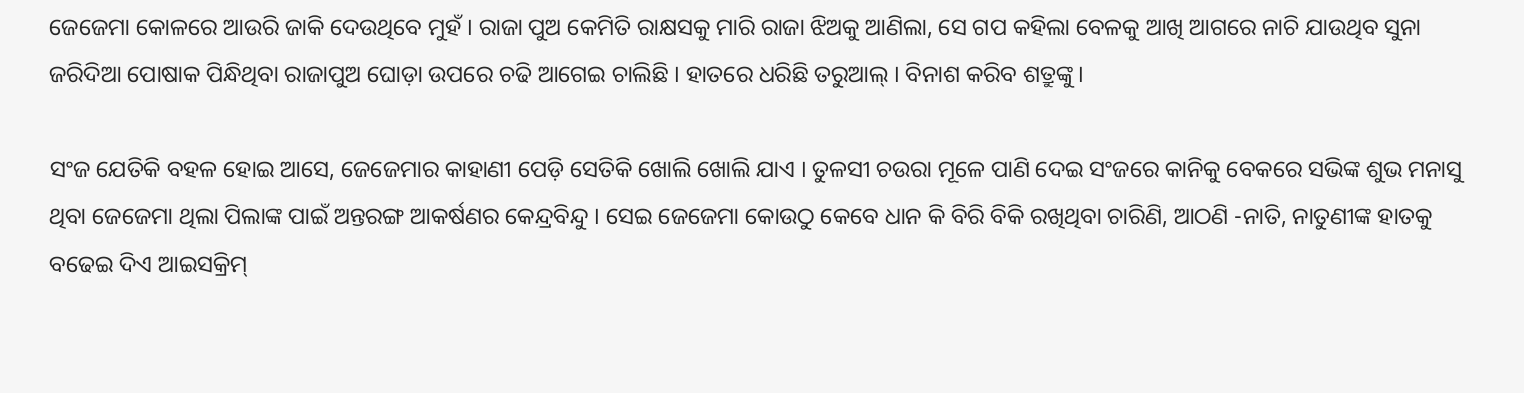ଜେଜେମା କୋଳରେ ଆଉରି ଜାକି ଦେଉଥିବେ ମୁହଁ । ରାଜା ପୁଅ କେମିତି ରାକ୍ଷସକୁ ମାରି ରାଜା ଝିଅକୁ ଆଣିଲା, ସେ ଗପ କହିଲା ବେଳକୁ ଆଖି ଆଗରେ ନାଚି ଯାଉଥିବ ସୁନା ଜରିଦିଆ ପୋଷାକ ପିନ୍ଧିଥିବା ରାଜାପୁଅ ଘୋଡ଼ା ଉପରେ ଚଢି ଆଗେଇ ଚାଲିଛି । ହାତରେ ଧରିଛି ତରୁଆଲ୍ । ବିନାଶ କରିବ ଶତ୍ରୁଙ୍କୁ ।

ସଂଜ ଯେତିକି ବହଳ ହୋଇ ଆସେ, ଜେଜେମାର କାହାଣୀ ପେଡ଼ି ସେତିକି ଖୋଲି ଖୋଲି ଯାଏ । ତୁଳସୀ ଚଉରା ମୂଳେ ପାଣି ଦେଇ ସଂଜରେ କାନିକୁ ବେକରେ ସଭିଙ୍କ ଶୁଭ ମନାସୁ ଥିବା ଜେଜେମା ଥିଲା ପିଲାଙ୍କ ପାଇଁ ଅନ୍ତରଙ୍ଗ ଆକର୍ଷଣର କେନ୍ଦ୍ରବିନ୍ଦୁ । ସେଇ ଜେଜେମା କୋଉଠୁ କେବେ ଧାନ କି ବିରି ବିକି ରଖିଥିବା ଚାରିଣି, ଆଠଣି -ନାତି, ନାତୁଣୀଙ୍କ ହାତକୁ ବଢେଇ ଦିଏ ଆଇସକ୍ରିମ୍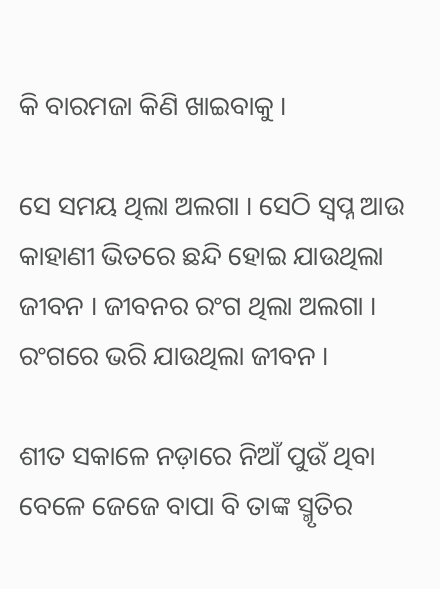କି ବାରମଜା କିଣି ଖାଇବାକୁ ।

ସେ ସମୟ ଥିଲା ଅଲଗା । ସେଠି ସ୍ୱପ୍ନ ଆଉ କାହାଣୀ ଭିତରେ ଛନ୍ଦି ହୋଇ ଯାଉଥିଲା ଜୀବନ । ଜୀବନର ରଂଗ ଥିଲା ଅଲଗା । ରଂଗରେ ଭରି ଯାଉଥିଲା ଜୀବନ ।

ଶୀତ ସକାଳେ ନଡ଼ାରେ ନିଆଁ ପୁଉଁ ଥିବା ବେଳେ ଜେଜେ ବାପା ବି ତାଙ୍କ ସ୍ମୃତିର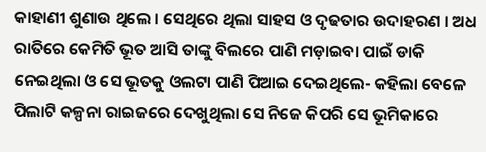କାହାଣୀ ଶୁଣାଉ ଥିଲେ । ସେଥିରେ ଥିଲା ସାହସ ଓ ଦୃଢତାର ଉଦାହରଣ । ଅଧ ରାତିରେ କେମିତି ଭୂତ ଆସି ତାଙ୍କୁ ବିଲରେ ପାଣି ମଡ଼ାଇବା ପାଇଁ ଡାକି ନେଇଥିଲା ଓ ସେ ଭୂତକୁ ଓଲଟା ପାଣି ପିଆଇ ଦେଇଥିଲେ- କହିଲା ବେଳେ ପିଲାଟି କଳ୍ପନା ରାଇଜରେ ଦେଖୁଥିଲା ସେ ନିଜେ କିପରି ସେ ଭୂମିକାରେ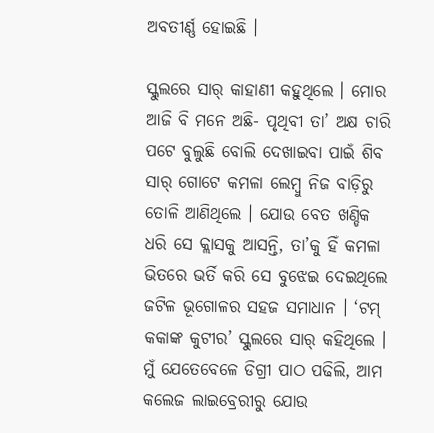ଅବତୀର୍ଣ୍ଣ ହୋଇଛି ।

ସ୍କୁଲରେ ସାର୍ କାହାଣୀ କହୁଥିଲେ । ମୋର ଆଜି ବି ମନେ ଅଛି- ପୃଥିବୀ ତା’ ଅକ୍ଷ ଚାରି ପଟେ ବୁଲୁଛି ବୋଲି ଦେଖାଇବା ପାଇଁ ଶିବ ସାର୍ ଗୋଟେ କମଳା ଲେମ୍ବୁ ନିଜ ବାଡ଼ିରୁ ତୋଳି ଆଣିଥିଲେ । ଯୋଉ ବେତ ଖଣ୍ଡିକ ଧରି ସେ କ୍ଲାସକୁ ଆସନ୍ତି, ତା’କୁ ହିଁ କମଳା ଭିତରେ ଭର୍ତି କରି ସେ ବୁଝେଇ ଦେଇଥିଲେ ଜଟିଳ ଭୂଗୋଳର ସହଜ ସମାଧାନ । ‘ଟମ୍ କକାଙ୍କ କୁଟୀର’ ସ୍କୁଲରେ ସାର୍ କହିଥିଲେ । ମୁଁ ଯେତେବେଳେ ଡିଗ୍ରୀ ପାଠ ପଢିଲି, ଆମ କଲେଜ ଲାଇବ୍ରେରୀରୁ ଯୋଉ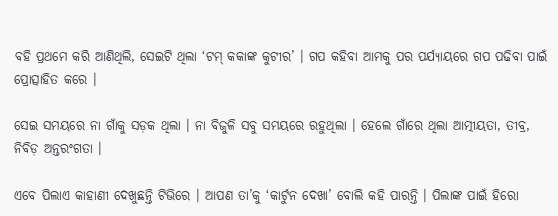ବହି ପ୍ରଥମେ କରି ଆଣିଥିଲି, ସେଇଟି ଥିଲା ‘ଟମ୍ କକାଙ୍କ କୁଟୀର’ । ଗପ କହିବା ଆମକୁ ପର ପର୍ଯ୍ୟାୟରେ ଗପ ପଢିବା ପାଇଁ ପ୍ରୋତ୍ସାହିତ କରେ ।

ସେଇ ସମୟରେ ନା ଗାଁକୁ ସଡ଼କ ଥିଲା । ନା ବିଜୁଳି ସବୁ ସମୟରେ ରହୁଥିଲା । ହେଲେ ଗାଁରେ ଥିଲା ଆତ୍ମୀୟତା, ତୀବ୍ର, ନିବିଡ଼ ଅନ୍ତରଂଗତା ।

ଏବେ ପିଲାଏ କାହାଣୀ ଦେଖୁଛନ୍ତି ଟିଭିରେ । ଆପଣ ତା’କୁ ‘କାର୍ଟୁନ ଦେଖା’ ବୋଲି କହି ପାରନ୍ତି । ପିଲାଙ୍କ ପାଇଁ ହିରୋ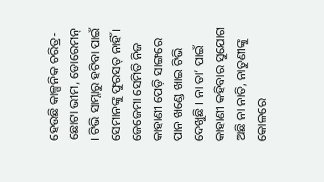ହେଉଛି କାଳ୍ପନିକ ଚରିତ୍ର- ଛୋଟା ଭୀମ, ଡୋରେମନ୍ । ଟିଭି ସାମ୍ନାରୁ ହଟିବା ପାଇଁ ସେମାନଙ୍କୁ ଫୁରସତ୍ ନାହିଁ । ଜେଜେମା ସେମିତି ନିଜ କାହାଣୀ ପେଡ଼ି ସାଙ୍ଗରେ ପାନ ଖଣ୍ଡେ ଖାଇ ଟିଭି ଦେଖୁଛି । ନା ତା’ ପାଇଁ କାହାଣୀ କହିବାର ସୁଯୋଗ ଅଛି ନା ନାତି, ନାତୁଣୀଙ୍କୁ କୋଳରେ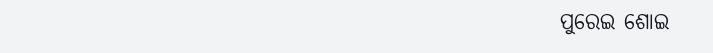ପୁରେଇ ଶୋଇ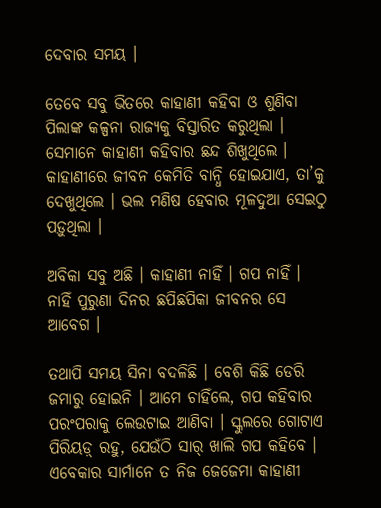ଦେବାର ସମୟ ।

ତେବେ ସବୁ ଭିତରେ କାହାଣୀ କହିବା ଓ ଶୁଣିବା ପିଲାଙ୍କ କଳ୍ପନା ରାଜ୍ୟକୁ ବିସ୍ତାରିତ କରୁଥିଲା । ସେମାନେ କାହାଣୀ କହିବାର ଛନ୍ଦ ଶିଖୁଥିଲେ । କାହାଣୀରେ ଜୀବନ କେମିତି ବାନ୍ଧି ହୋଇଯାଏ, ତା’କୁ ଦେଖୁଥିଲେ । ଭଲ ମଣିଷ ହେବାର ମୂଳଦୁଆ ସେଇଠୁ ପଡ଼ୁଥିଲା ।

ଅବିକା ସବୁ ଅଛି । କାହାଣୀ ନାହିଁ । ଗପ ନାହିଁ । ନାହିଁ ପୁରୁଣା ଦିନର ଛପିଛପିକା ଜୀବନର ସେ ଆବେଗ ।

ତଥାପି ସମୟ ସିନା ବଦଳିଛି । ବେଶି କିଛି ଡେରି ଜମାରୁ ହୋଇନି । ଆମେ ଚାହିଁଲେ, ଗପ କହିବାର ପରଂପରାକୁ ଲେଉଟାଇ ଆଣିବା । ସ୍କୁଲରେ ଗୋଟାଏ ପିରିୟଡ଼୍ ରହୁ, ଯେଉଁଠି ସାର୍ ଖାଲି ଗପ କହିବେ । ଏବେକାର ସାର୍ମାନେ ତ ନିଜ ଜେଜେମା କାହାଣୀ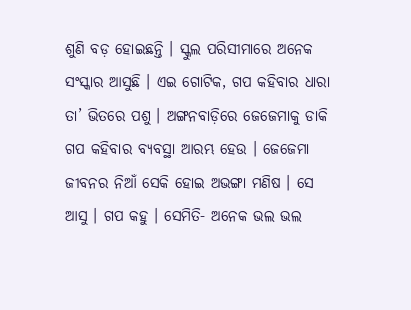ଶୁଣି ବଡ଼ ହୋଇଛନ୍ତି । ସ୍କୁଲ ପରିସୀମାରେ ଅନେକ ସଂସ୍କାର ଆସୁଛି । ଏଇ ଗୋଟିକ, ଗପ କହିବାର ଧାରା ତା’ ଭିତରେ ପଶୁ । ଅଙ୍ଗନବାଡ଼ିରେ ଜେଜେମାକୁ ଡାକି ଗପ କହିବାର ବ୍ୟବସ୍ଥା ଆରମ୍ଭ ହେଉ । ଜେଜେମା ଜୀବନର ନିଆଁ ସେକି ହୋଇ ଅଭଙ୍ଗା ମଣିଷ । ସେ ଆସୁ । ଗପ କହୁ । ସେମିତି- ଅନେକ ଭଲ ଭଲ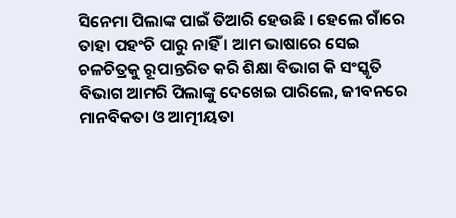ସିନେମା ପିଲାଙ୍କ ପାଇଁ ତିଆରି ହେଉଛି । ହେଲେ ଗାଁରେ ତାହା ପହଂଚି ପାରୁ ନାହିଁ । ଆମ ଭାଷାରେ ସେଇ ଚଳଚିତ୍ରକୁ ରୂପାନ୍ତରିତ କରି ଶିକ୍ଷା ବିଭାଗ କି ସଂସ୍କୃତି ବିଭାଗ ଆମରି ପିଲାଙ୍କୁ ଦେଖେଇ ପାରିଲେ, ଜୀବନରେ ମାନବିକତା ଓ ଆତ୍ମୀୟତା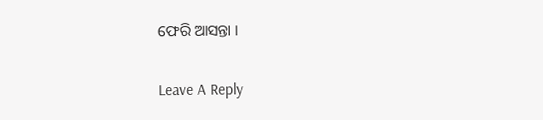ଫେରି ଆସନ୍ତା ।

Leave A Reply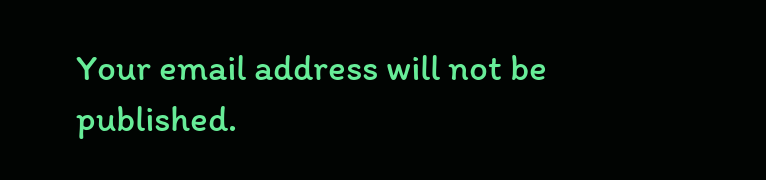Your email address will not be published.